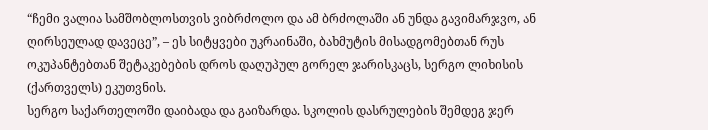“ჩემი ვალია სამშობლოსთვის ვიბრძოლო და ამ ბრძოლაში ან უნდა გავიმარჯვო, ან ღირსეულად დავეცე”, – ეს სიტყვები უკრაინაში, ბახმუტის მისადგომებთან რუს ოკუპანტებთან შეტაკებების დროს დაღუპულ გორელ ჯარისკაცს, სერგო ლიხისის (ქართველს) ეკუთვნის.
სერგო საქართელოში დაიბადა და გაიზარდა. სკოლის დასრულების შემდეგ ჯერ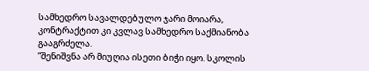სამხედრო სავალდებულო ჯარი მოიარა, კონტრაქტით კი კვლავ სამხედრო საქმიანობა გააგრძელა.
“შენიშვნა არ მიუღია ისეთი ბიჭი იყო. სკოლის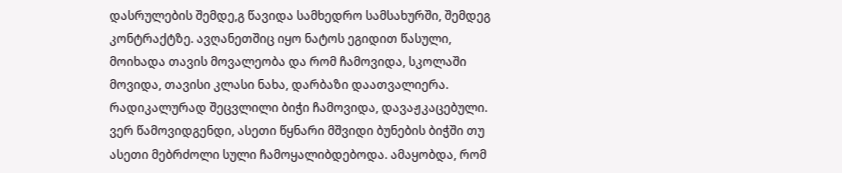დასრულების შემდე,გ წავიდა სამხედრო სამსახურში, შემდეგ კონტრაქტზე. ავღანეთშიც იყო ნატოს ეგიდით წასული, მოიხადა თავის მოვალეობა და რომ ჩამოვიდა, სკოლაში მოვიდა, თავისი კლასი ნახა, დარბაზი დაათვალიერა. რადიკალურად შეცვლილი ბიჭი ჩამოვიდა, დავაჟკაცებული. ვერ წამოვიდგენდი, ასეთი წყნარი მშვიდი ბუნების ბიჭში თუ ასეთი მებრძოლი სული ჩამოყალიბდებოდა. ამაყობდა, რომ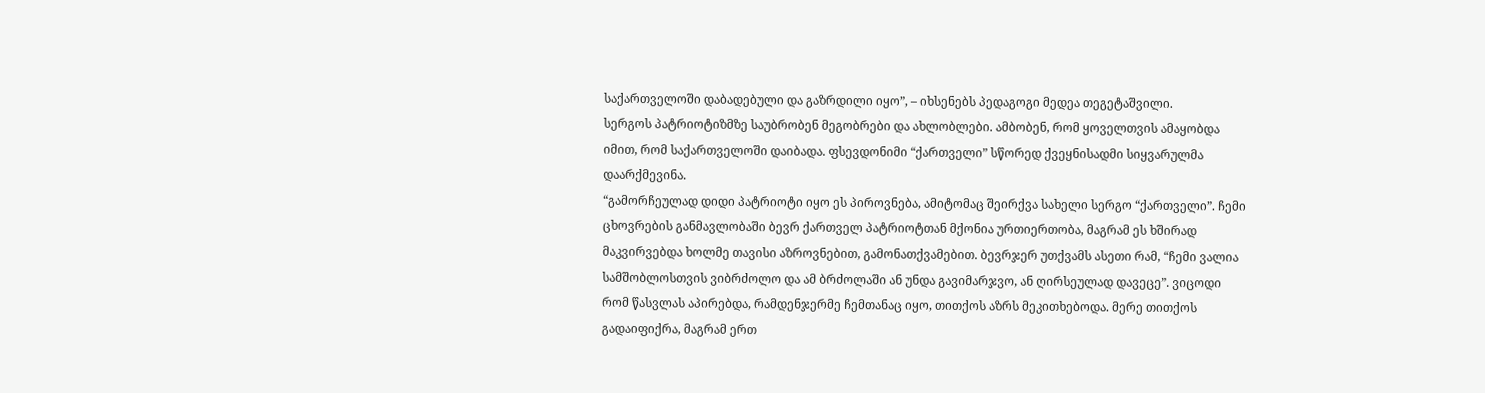საქართველოში დაბადებული და გაზრდილი იყო”, – იხსენებს პედაგოგი მედეა თეგეტაშვილი.
სერგოს პატრიოტიზმზე საუბრობენ მეგობრები და ახლობლები. ამბობენ, რომ ყოველთვის ამაყობდა იმით, რომ საქართველოში დაიბადა. ფსევდონიმი “ქართველი” სწორედ ქვეყნისადმი სიყვარულმა დაარქმევინა.
“გამორჩეულად დიდი პატრიოტი იყო ეს პიროვნება, ამიტომაც შეირქვა სახელი სერგო “ქართველი”. ჩემი ცხოვრების განმავლობაში ბევრ ქართველ პატრიოტთან მქონია ურთიერთობა, მაგრამ ეს ხშირად მაკვირვებდა ხოლმე თავისი აზროვნებით, გამონათქვამებით. ბევრჯერ უთქვამს ასეთი რამ, “ჩემი ვალია სამშობლოსთვის ვიბრძოლო და ამ ბრძოლაში ან უნდა გავიმარჯვო, ან ღირსეულად დავეცე”. ვიცოდი რომ წასვლას აპირებდა, რამდენჯერმე ჩემთანაც იყო, თითქოს აზრს მეკითხებოდა. მერე თითქოს გადაიფიქრა, მაგრამ ერთ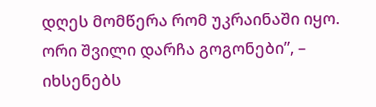დღეს მომწერა რომ უკრაინაში იყო. ორი შვილი დარჩა გოგონები”, – იხსენებს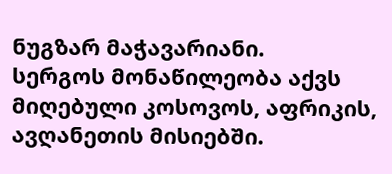ნუგზარ მაჭავარიანი.
სერგოს მონაწილეობა აქვს მიღებული კოსოვოს, აფრიკის, ავღანეთის მისიებში.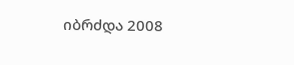იბრძდა 2008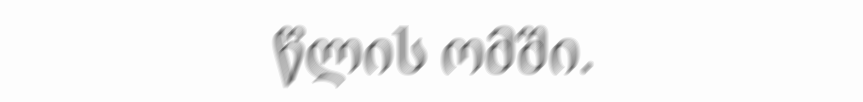წლის ომში.